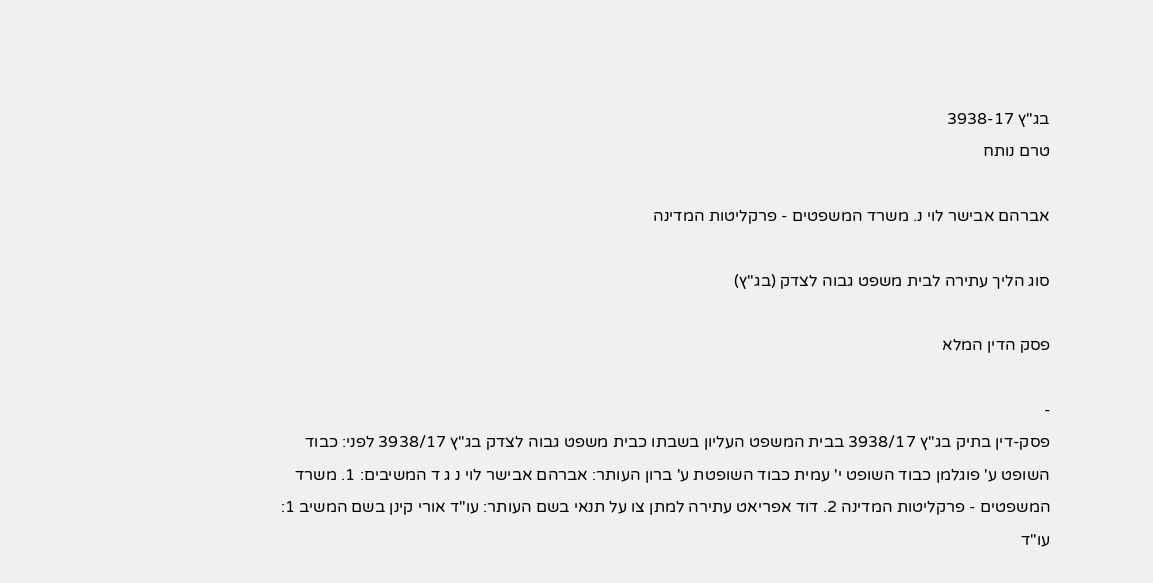בג"ץ 3938-17
טרם נותח

אברהם אבישר לוי נ. משרד המשפטים - פרקליטות המדינה

סוג הליך עתירה לבית משפט גבוה לצדק (בג"ץ)

פסק הדין המלא

-
פסק-דין בתיק בג"ץ 3938/17 בבית המשפט העליון בשבתו כבית משפט גבוה לצדק בג"ץ 3938/17 לפני: כבוד השופט ע' פוגלמן כבוד השופט י' עמית כבוד השופטת ע' ברון העותר: אברהם אבישר לוי נ ג ד המשיבים: 1. משרד המשפטים - פרקליטות המדינה 2. דוד אפריאט עתירה למתן צו על תנאי בשם העותר: עו"ד אורי קינן בשם המשיב 1: עו"ד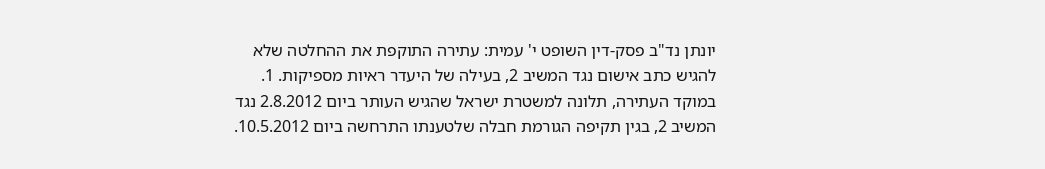יונתן נד"ב פסק-דין השופט י' עמית: עתירה התוקפת את ההחלטה שלא להגיש כתב אישום נגד המשיב 2, בעילה של היעדר ראיות מספיקות. 1. במוקד העתירה, תלונה למשטרת ישראל שהגיש העותר ביום 2.8.2012 נגד המשיב 2, בגין תקיפה הגורמת חבלה שלטענתו התרחשה ביום 10.5.2012.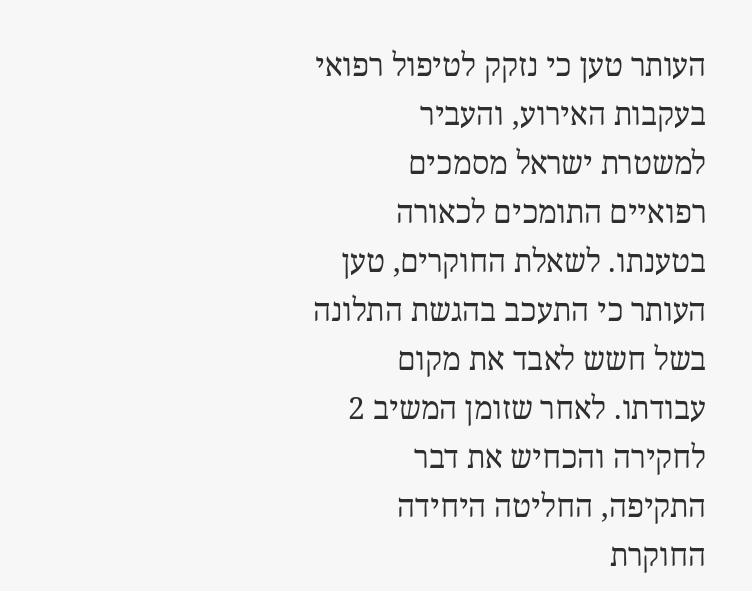העותר טען כי נזקק לטיפול רפואי בעקבות האירוע, והעביר למשטרת ישראל מסמכים רפואיים התומכים לכאורה בטענתו. לשאלת החוקרים, טען העותר כי התעכב בהגשת התלונה בשל חשש לאבד את מקום עבודתו. לאחר שזומן המשיב 2 לחקירה והכחיש את דבר התקיפה, החליטה היחידה החוקרת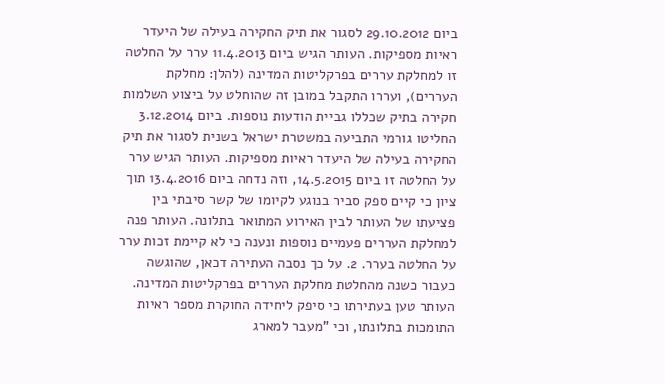ביום 29.10.2012 לסגור את תיק החקירה בעילה של היעדר ראיות מספיקות. העותר הגיש ביום 11.4.2013 ערר על החלטה זו למחלקת עררים בפרקליטות המדינה (להלן: מחלקת העררים), ועררו התקבל במובן זה שהוחלט על ביצוע השלמות חקירה בתיק שכללו גביית הודעות נוספות. ביום 3.12.2014 החליטו גורמי התביעה במשטרת ישראל בשנית לסגור את תיק החקירה בעילה של היעדר ראיות מספיקות. העותר הגיש ערר על החלטה זו ביום 14.5.2015, וזה נדחה ביום 13.4.2016 תוך ציון כי קיים ספק סביר בנוגע לקיומו של קשר סיבתי בין פציעתו של העותר לבין האירוע המתואר בתלונה. העותר פנה למחלקת העררים פעמיים נוספות ונענה כי לא קיימת זכות ערר על החלטה בערר. 2. על כך נסבה העתירה דכאן, שהוגשה כעבור כשנה מהחלטת מחלקת העררים בפרקליטות המדינה. העותר טען בעתירתו כי סיפק ליחידה החוקרת מספר ראיות התומכות בתלונתו, וכי "מעבר למארג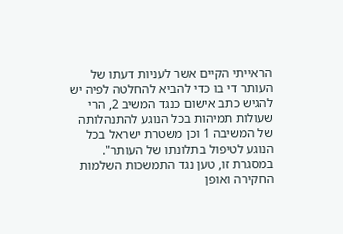הראייתי הקיים אשר לעניות דעתו של העותר די בו כדי להביא להחלטה לפיה יש להגיש כתב אישום כנגד המשיב 2, הרי שעולות תמיהות בכל הנוגע להתנהלותה של המשיבה 1 וכן משטרת ישראל בכל הנוגע לטיפול בתלונתו של העותר". במסגרת זו, טען נגד התמשכות השלמות החקירה ואופן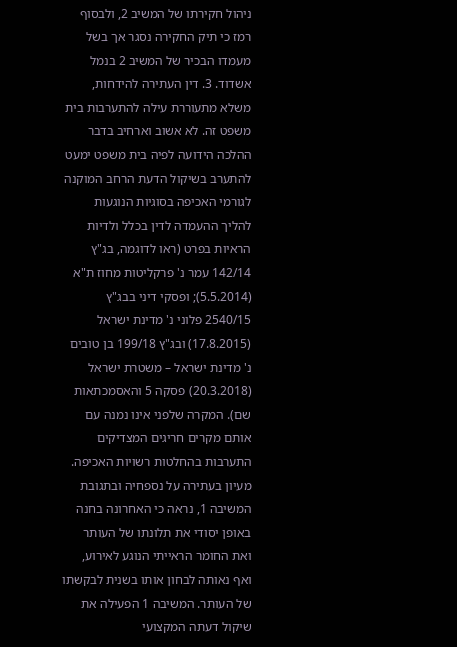ניהול חקירתו של המשיב 2, ולבסוף רמז כי תיק החקירה נסגר אך בשל מעמדו הבכיר של המשיב 2 בנמל אשדוד. 3. דין העתירה להידחות, משלא מתעוררת עילה להתערבות בית משפט זה. לא אשוב וארחיב בדבר ההלכה הידועה לפיה בית משפט ימעט להתערב בשיקול הדעת הרחב המוקנה לגורמי האכיפה בסוגיות הנוגעות להליך ההעמדה לדין בכלל ולדיות הראיות בפרט (ראו לדוגמה, בג"ץ 142/14 עמר נ' פרקליטות מחוז ת"א (5.5.2014); ופסקי דיני בבג"ץ 2540/15 פלוני נ' מדינת ישראל (17.8.2015) ובג"ץ 199/18 בן טובים נ' מדינת ישראל – משטרת ישראל (20.3.2018) פסקה 5 והאסמכתאות שם). המקרה שלפני אינו נמנה עם אותם מקרים חריגים המצדיקים התערבות בהחלטות רשויות האכיפה. מעיון בעתירה על נספחיה ובתגובת המשיבה 1, נראה כי האחרונה בחנה באופן יסודי את תלונתו של העותר ואת החומר הראייתי הנוגע לאירוע, ואף נאותה לבחון אותו בשנית לבקשתו של העותר. המשיבה 1 הפעילה את שיקול דעתה המקצועי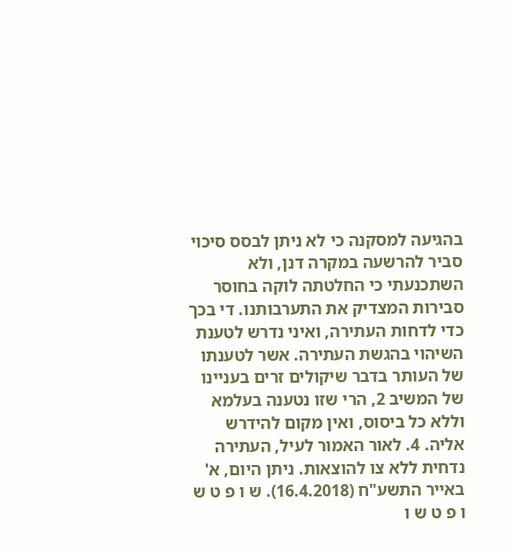בהגיעה למסקנה כי לא ניתן לבסס סיכוי סביר להרשעה במקרה דנן, ולא השתכנעתי כי החלטתה לוקה בחוסר סבירות המצדיק את התערבותנו. די בכך כדי לדחות העתירה, ואיני נדרש לטענת השיהוי בהגשת העתירה. אשר לטענתו של העותר בדבר שיקולים זרים בעניינו של המשיב 2, הרי שזו נטענה בעלמא וללא כל ביסוס, ואין מקום להידרש אליה. 4. לאור האמור לעיל, העתירה נדחית ללא צו להוצאות. ניתן היום, א' באייר התשע"ח (16.4.2018). ש ו פ ט ש ו פ ט ש ו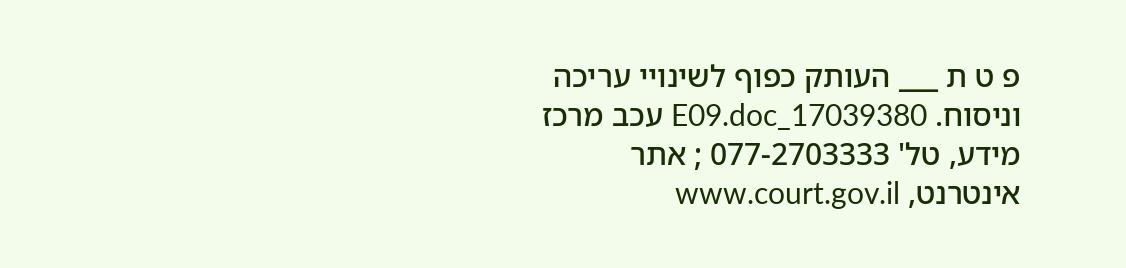פ ט ת ___ העותק כפוף לשינויי עריכה וניסוח. 17039380_E09.doc עכב מרכז מידע, טל' 077-2703333 ; אתר אינטרנט, www.court.gov.il